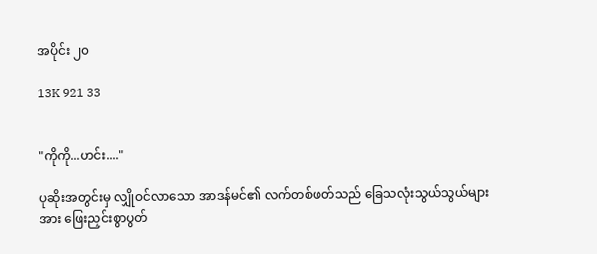အပိုင်း ၂၀

13K 921 33


"ကိုကို...ဟင်း...."

ပုဆိုးအတွင်းမှ လျှိုဝင်လာသော အာဒန်မင်၏ လက်တစ်ဖတ်သည် ခြေသလုံးသွယ်သွယ်များအား ဖြေးညှင်းစွာပွတ်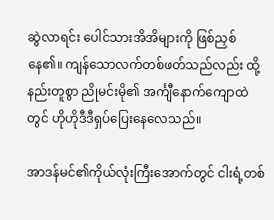ဆွဲလာရင်း ပေါင်သားအိအိများကို ဖြစ်ညှစ်နေ၏။ ကျန်သောလက်တစ်ဖတ်သည်လည်း ထို့နည်းတူစွာ ညိုမင်းမို၏ အင်္ကျီနောက်ကျောထဲတွင် ဟိုဟိုဒီဒီရှပ်ပြေးနေလေသည်။

အာဒန်မင်၏ကိုယ်လုံးကြီးအောက်တွင် ငါးရံ့တစ်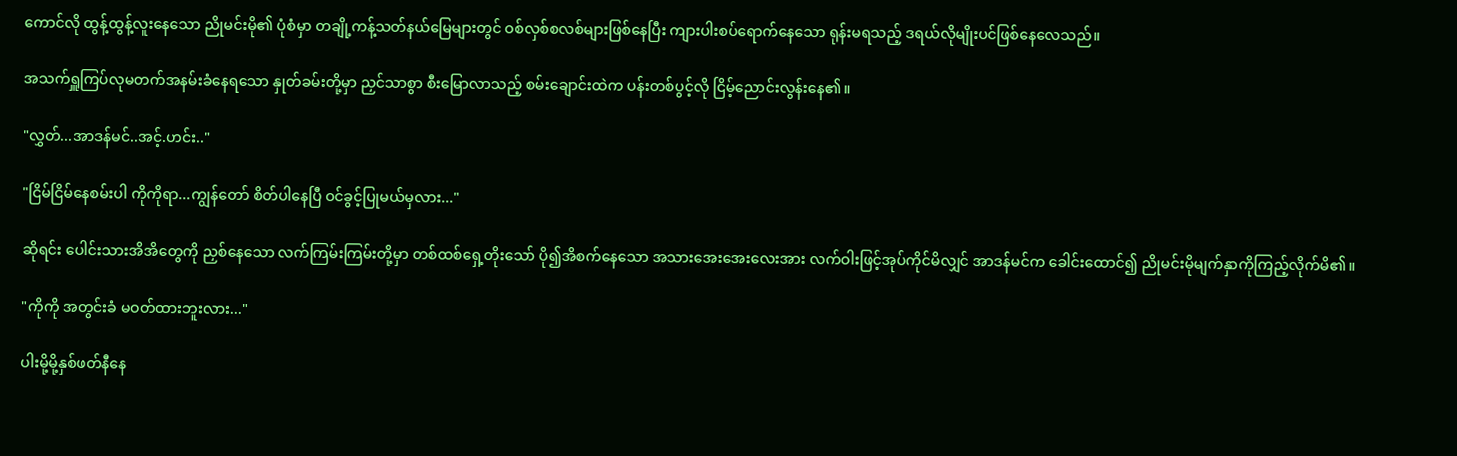ကောင်လို ထွန့်ထွန့်လူးနေသော ညိုမင်းမို၏ ပုံစံမှာ တချို့ကန့်သတ်နယ်မြေများတွင် ဝစ်လှစ်စလစ်များဖြစ်နေပြီး ကျားပါးစပ်ရောက်နေသော ရုန်းမရသည့် ဒရယ်လိုမျိုးပင်ဖြစ်နေလေသည်။

အသက်ရှူကြပ်လုမတက်အနမ်းခံနေရသော နှုတ်ခမ်းတို့မှာ ညှင်သာစွာ စီးမြောလာသည့် စမ်းချောင်းထဲက ပန်းတစ်ပွင့်လို ငြိမ့်ညောင်းလွန်းနေ၏။

"လွှတ်...အာဒန်မင်..အင့်.ဟင်း.."

"ငြိမ်ငြိမ်နေစမ်းပါ ကိုကိုရာ...ကျွန်တော် စိတ်ပါနေပြီ ဝင်ခွင့်ပြုမယ်မှလား..."

ဆိုရင်း ပေါင်းသားအိအိတွေကို ညှစ်နေသော လက်ကြမ်းကြမ်းတို့မှာ တစ်ထစ်ရှေ့တိုးသော် ပို၍အိစက်နေသော အသားအေးအေးလေးအား လက်ဝါးဖြင့်အုပ်ကိုင်မိလျှင် အာဒန်မင်က ခေါင်းထောင်၍ ညိုမင်းမိုမျက်နှာကိုကြည့်လိုက်မိ၏။

"ကိုကို အတွင်းခံ မဝတ်ထားဘူးလား..."

ပါးမို့မို့နှစ်ဖတ်နီနေ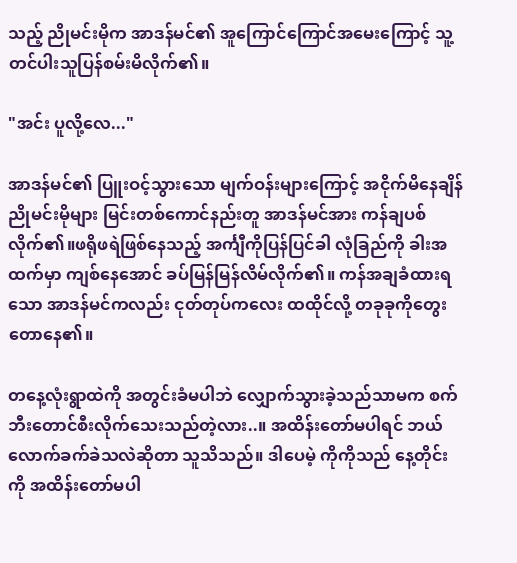သည့် ညိုမင်းမိုက အာဒန်မင်၏ အူကြောင်ကြောင်အမေးကြောင့် သူ့တင်ပါးသူပြန်စမ်းမိလိုက်၏။

"အင်း ပူလို့လေ..."

အာဒန်မင်၏ ပြူးဝင့်သွားသော မျက်ဝန်းများကြောင့် အငိုက်မိနေချိန် ညိုမင်းမိုများ မြင်းတစ်ကောင်နည်းတူ အာဒန်မင်အား ကန်ချပစ်လိုက်၏။ဖရိုဖရဲဖြစ်နေသည့် အင်္ကျီကိုပြန်ပြင်ခါ လုံခြည်ကို ခါးအထက်မှာ ကျစ်နေအောင် ခပ်မြန်မြန်လိမ်လိုက်၏။ ကန်အချခံထားရသော အာဒန်မင်ကလည်း ငုတ်တုပ်ကလေး ထထိုင်လို့ တခုခုကိုတွေးတောနေ၏။

တနေ့လုံးရွာထဲကို အတွင်းခံမပါဘဲ လျှောက်သွားခဲ့သည်သာမက စက်ဘီးတောင်စီးလိုက်သေးသည်တဲ့လား..။ အထိန်းတော်မပါရင် ဘယ်လောက်ခက်ခဲသလဲဆိုတာ သူသိသည်။ ဒါပေမဲ့ ကိုကိုသည် နေ့တိုင်းကို အထိန်းတော်မပါ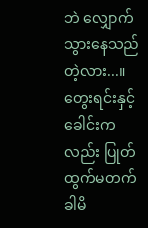ဘဲ လျှောက်သွားနေသည်တဲ့လား...။ တွေးရင်းနှင့် ခေါင်းကလည်း ပြုတ်ထွက်မတက် ခါမိ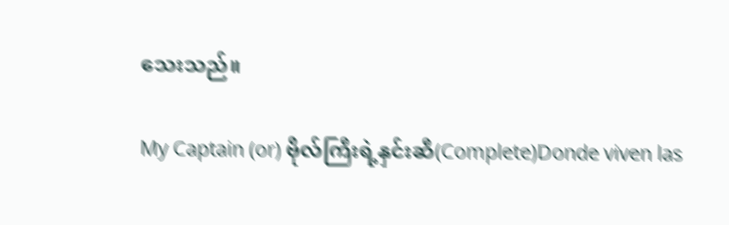သေးသည်။

My Captain (or) ဗိုလ်ကြီးရဲ့နှင်းဆီ(Complete)Donde viven las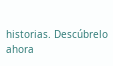historias. Descúbrelo ahora